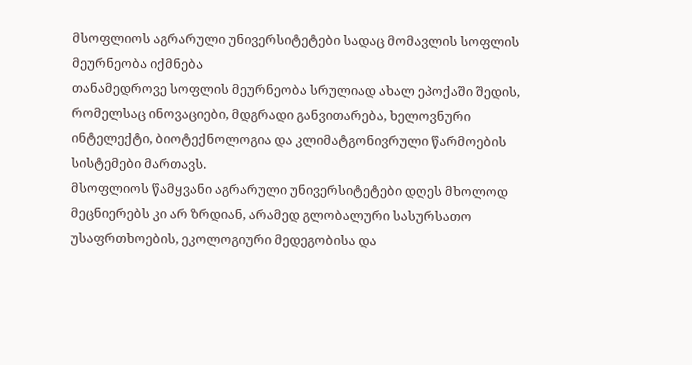მსოფლიოს აგრარული უნივერსიტეტები სადაც მომავლის სოფლის მეურნეობა იქმნება
თანამედროვე სოფლის მეურნეობა სრულიად ახალ ეპოქაში შედის, რომელსაც ინოვაციები, მდგრადი განვითარება, ხელოვნური ინტელექტი, ბიოტექნოლოგია და კლიმატგონივრული წარმოების სისტემები მართავს.
მსოფლიოს წამყვანი აგრარული უნივერსიტეტები დღეს მხოლოდ მეცნიერებს კი არ ზრდიან, არამედ გლობალური სასურსათო უსაფრთხოების, ეკოლოგიური მედეგობისა და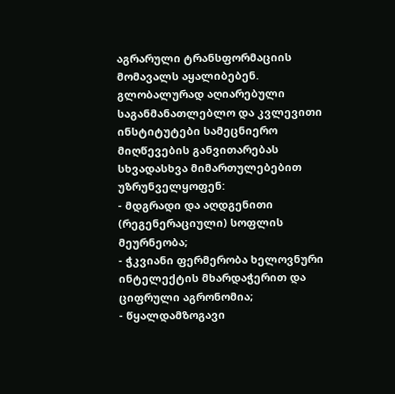აგრარული ტრანსფორმაციის მომავალს აყალიბებენ.
გლობალურად აღიარებული საგანმანათლებლო და კვლევითი ინსტიტუტები სამეცნიერო მიღწევების განვითარებას სხვადასხვა მიმართულებებით უზრუნველყოფენ:
- მდგრადი და აღდგენითი (რეგენერაციული) სოფლის მეურნეობა;
- ჭკვიანი ფერმერობა ხელოვნური ინტელექტის მხარდაჭერით და ციფრული აგრონომია;
- წყალდამზოგავი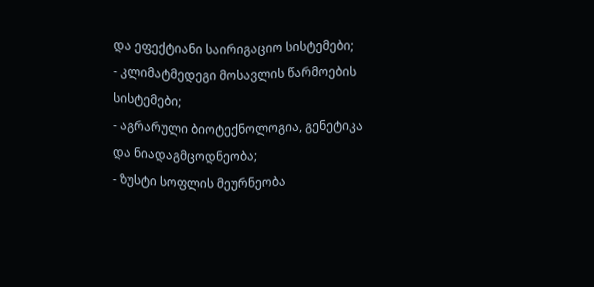და ეფექტიანი საირიგაციო სისტემები;
- კლიმატმედეგი მოსავლის წარმოების სისტემები;
- აგრარული ბიოტექნოლოგია, გენეტიკა და ნიადაგმცოდნეობა;
- ზუსტი სოფლის მეურნეობა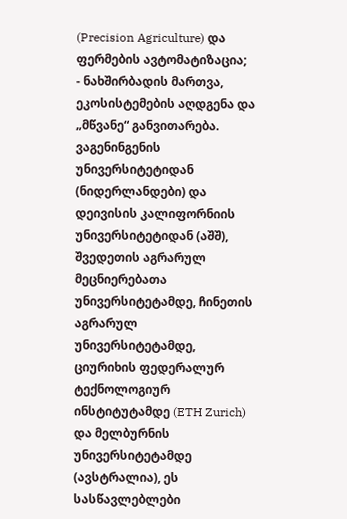(Precision Agriculture) და ფერმების ავტომატიზაცია;
- ნახშირბადის მართვა, ეკოსისტემების აღდგენა და „მწვანე“ განვითარება.
ვაგენინგენის უნივერსიტეტიდან (ნიდერლანდები) და დეივისის კალიფორნიის უნივერსიტეტიდან (აშშ), შვედეთის აგრარულ მეცნიერებათა უნივერსიტეტამდე, ჩინეთის აგრარულ უნივერსიტეტამდე, ციურიხის ფედერალურ ტექნოლოგიურ ინსტიტუტამდე (ETH Zurich) და მელბურნის უნივერსიტეტამდე (ავსტრალია), ეს სასწავლებლები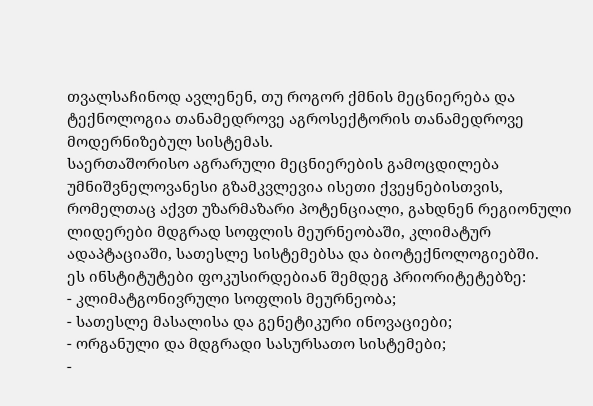თვალსაჩინოდ ავლენენ, თუ როგორ ქმნის მეცნიერება და ტექნოლოგია თანამედროვე აგროსექტორის თანამედროვე მოდერნიზებულ სისტემას.
საერთაშორისო აგრარული მეცნიერების გამოცდილება უმნიშვნელოვანესი გზამკვლევია ისეთი ქვეყნებისთვის, რომელთაც აქვთ უზარმაზარი პოტენციალი, გახდნენ რეგიონული ლიდერები მდგრად სოფლის მეურნეობაში, კლიმატურ ადაპტაციაში, სათესლე სისტემებსა და ბიოტექნოლოგიებში.
ეს ინსტიტუტები ფოკუსირდებიან შემდეგ პრიორიტეტებზე:
- კლიმატგონივრული სოფლის მეურნეობა;
- სათესლე მასალისა და გენეტიკური ინოვაციები;
- ორგანული და მდგრადი სასურსათო სისტემები;
-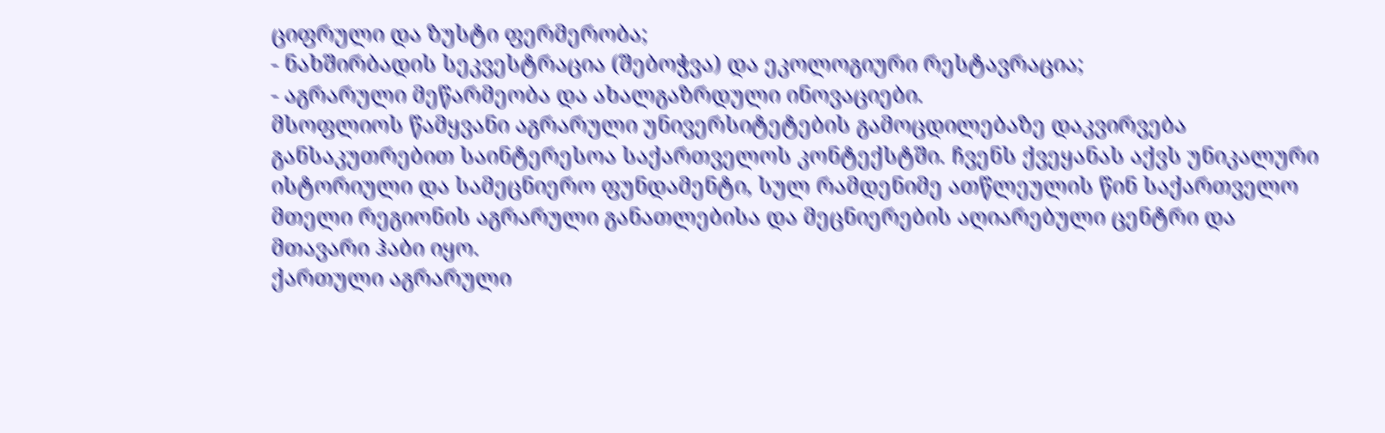ციფრული და ზუსტი ფერმერობა;
- ნახშირბადის სეკვესტრაცია (შებოჭვა) და ეკოლოგიური რესტავრაცია;
- აგრარული მეწარმეობა და ახალგაზრდული ინოვაციები.
მსოფლიოს წამყვანი აგრარული უნივერსიტეტების გამოცდილებაზე დაკვირვება განსაკუთრებით საინტერესოა საქართველოს კონტექსტში. ჩვენს ქვეყანას აქვს უნიკალური ისტორიული და სამეცნიერო ფუნდამენტი, სულ რამდენიმე ათწლეულის წინ საქართველო მთელი რეგიონის აგრარული განათლებისა და მეცნიერების აღიარებული ცენტრი და მთავარი ჰაბი იყო.
ქართული აგრარული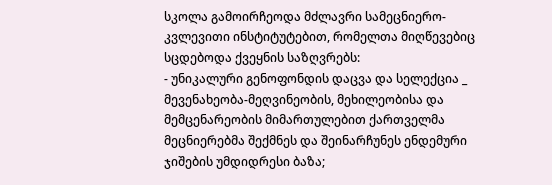სკოლა გამოირჩეოდა მძლავრი სამეცნიერო-კვლევითი ინსტიტუტებით, რომელთა მიღწევებიც სცდებოდა ქვეყნის საზღვრებს:
- უნიკალური გენოფონდის დაცვა და სელექცია _ მევენახეობა-მეღვინეობის, მეხილეობისა და მემცენარეობის მიმართულებით ქართველმა მეცნიერებმა შექმნეს და შეინარჩუნეს ენდემური ჯიშების უმდიდრესი ბაზა;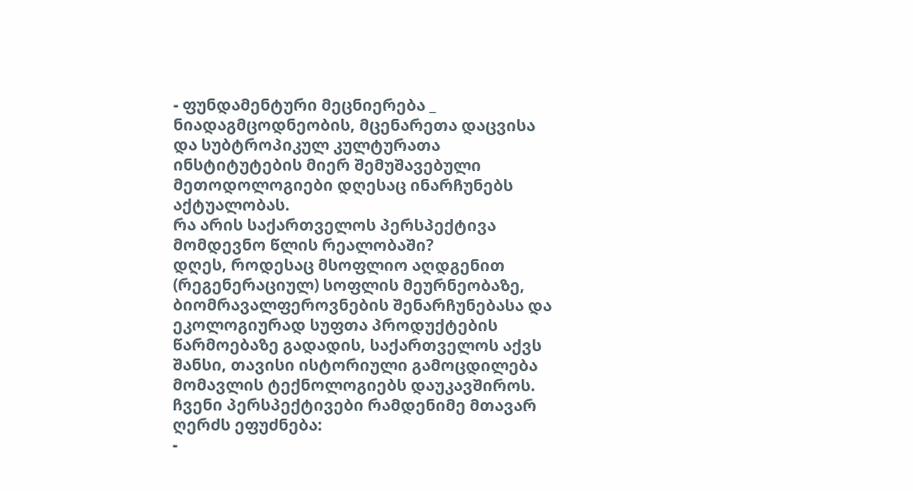- ფუნდამენტური მეცნიერება _ ნიადაგმცოდნეობის, მცენარეთა დაცვისა და სუბტროპიკულ კულტურათა ინსტიტუტების მიერ შემუშავებული მეთოდოლოგიები დღესაც ინარჩუნებს აქტუალობას.
რა არის საქართველოს პერსპექტივა მომდევნო წლის რეალობაში?
დღეს, როდესაც მსოფლიო აღდგენით (რეგენერაციულ) სოფლის მეურნეობაზე, ბიომრავალფეროვნების შენარჩუნებასა და ეკოლოგიურად სუფთა პროდუქტების წარმოებაზე გადადის, საქართველოს აქვს შანსი, თავისი ისტორიული გამოცდილება მომავლის ტექნოლოგიებს დაუკავშიროს. ჩვენი პერსპექტივები რამდენიმე მთავარ ღერძს ეფუძნება:
-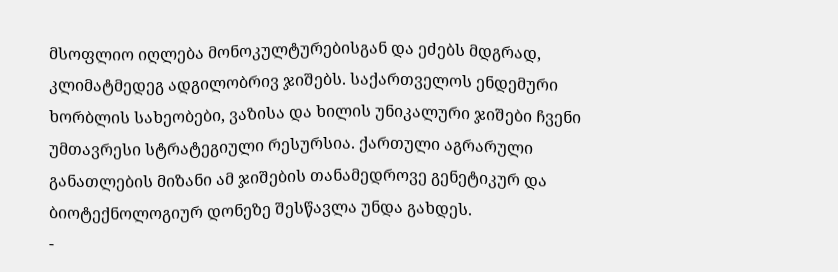მსოფლიო იღლება მონოკულტურებისგან და ეძებს მდგრად, კლიმატმედეგ ადგილობრივ ჯიშებს. საქართველოს ენდემური ხორბლის სახეობები, ვაზისა და ხილის უნიკალური ჯიშები ჩვენი უმთავრესი სტრატეგიული რესურსია. ქართული აგრარული განათლების მიზანი ამ ჯიშების თანამედროვე გენეტიკურ და ბიოტექნოლოგიურ დონეზე შესწავლა უნდა გახდეს.
-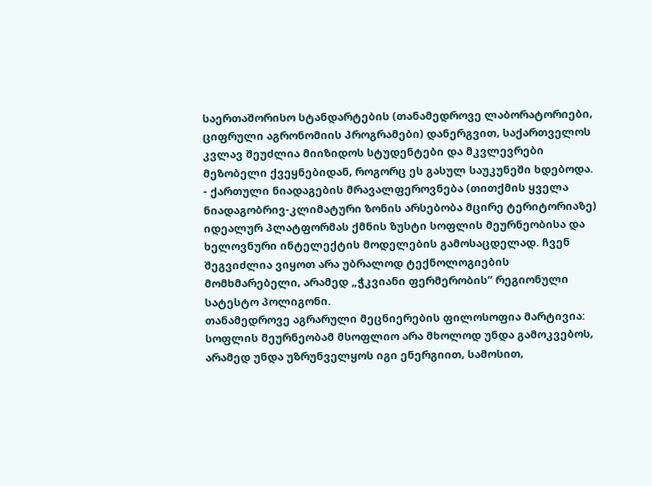საერთაშორისო სტანდარტების (თანამედროვე ლაბორატორიები, ციფრული აგრონომიის პროგრამები) დანერგვით, საქართველოს კვლავ შეუძლია მიიზიდოს სტუდენტები და მკვლევრები მეზობელი ქვეყნებიდან, როგორც ეს გასულ საუკუნეში ხდებოდა.
- ქართული ნიადაგების მრავალფეროვნება (თითქმის ყველა ნიადაგობრივ-კლიმატური ზონის არსებობა მცირე ტერიტორიაზე) იდეალურ პლატფორმას ქმნის ზუსტი სოფლის მეურნეობისა და ხელოვნური ინტელექტის მოდელების გამოსაცდელად. ჩვენ შეგვიძლია ვიყოთ არა უბრალოდ ტექნოლოგიების მომხმარებელი, არამედ „ჭკვიანი ფერმერობის“ რეგიონული სატესტო პოლიგონი.
თანამედროვე აგრარული მეცნიერების ფილოსოფია მარტივია: სოფლის მეურნეობამ მსოფლიო არა მხოლოდ უნდა გამოკვებოს, არამედ უნდა უზრუნველყოს იგი ენერგიით, სამოსით,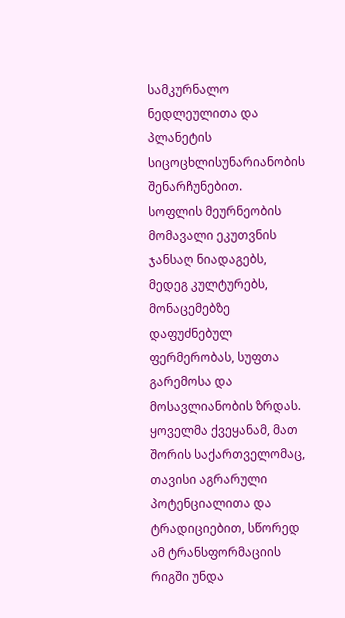სამკურნალო ნედლეულითა და პლანეტის სიცოცხლისუნარიანობის შენარჩუნებით.
სოფლის მეურნეობის მომავალი ეკუთვნის ჯანსაღ ნიადაგებს, მედეგ კულტურებს, მონაცემებზე დაფუძნებულ ფერმერობას, სუფთა გარემოსა და მოსავლიანობის ზრდას.
ყოველმა ქვეყანამ, მათ შორის საქართველომაც, თავისი აგრარული პოტენციალითა და ტრადიციებით, სწორედ ამ ტრანსფორმაციის რიგში უნდა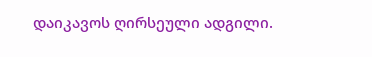დაიკავოს ღირსეული ადგილი.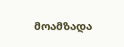მოამზადა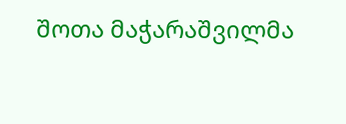შოთა მაჭარაშვილმა